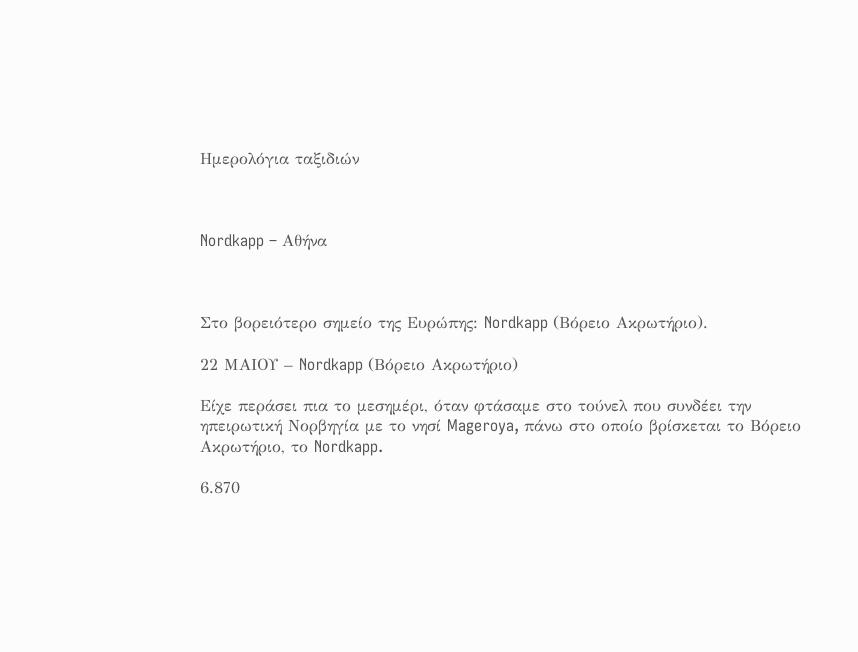Ημερολόγια ταξιδιών



Nordkapp – Αθήνα



Στο βορειότερο σημείο της Ευρώπης: Nordkapp (Βόρειο Ακρωτήριο).

22 ΜΑΙΟΥ – Nordkapp (Βόρειο Ακρωτήριο)

Είχε περάσει πια το μεσημέρι, όταν φτάσαμε στο τούνελ που συνδέει την ηπειρωτική Νορβηγία με το νησί Mageroya, πάνω στο οποίο βρίσκεται το Βόρειο Ακρωτήριο, το Nordkapp.

6.870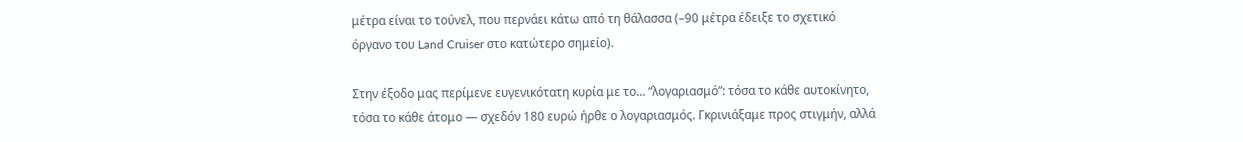μέτρα είναι το τούνελ, που περνάει κάτω από τη θάλασσα (–90 μέτρα έδειξε το σχετικό όργανο του Land Cruiser στο κατώτερο σημείο).

Στην έξοδο μας περίμενε ευγενικότατη κυρία με το… “λογαριασμό”: τόσα το κάθε αυτοκίνητο, τόσα το κάθε άτομο — σχεδόν 180 ευρώ ήρθε ο λογαριασμός. Γκρινιάξαμε προς στιγμήν, αλλά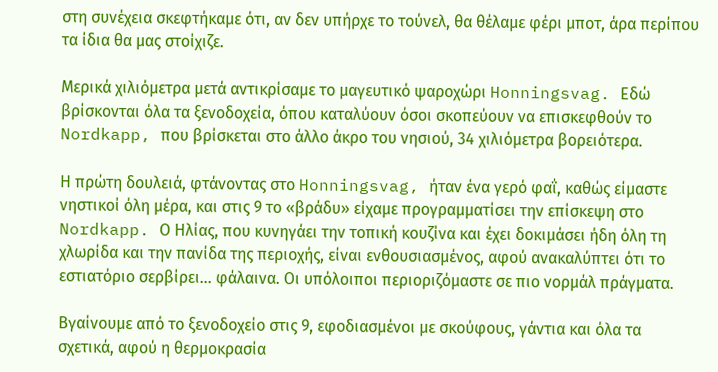στη συνέχεια σκεφτήκαμε ότι, αν δεν υπήρχε το τούνελ, θα θέλαμε φέρι μποτ, άρα περίπου τα ίδια θα μας στοίχιζε.

Μερικά χιλιόμετρα μετά αντικρίσαμε το μαγευτικό ψαροχώρι Honningsvag. Εδώ βρίσκονται όλα τα ξενοδοχεία, όπου καταλύουν όσοι σκοπεύουν να επισκεφθούν το Nordkapp, που βρίσκεται στο άλλο άκρο του νησιού, 34 χιλιόμετρα βορειότερα.

Η πρώτη δουλειά, φτάνοντας στο Honningsvag, ήταν ένα γερό φαΐ, καθώς είμαστε νηστικοί όλη μέρα, και στις 9 το «βράδυ» είχαμε προγραμματίσει την επίσκεψη στο Nordkapp. Ο Ηλίας, που κυνηγάει την τοπική κουζίνα και έχει δοκιμάσει ήδη όλη τη χλωρίδα και την πανίδα της περιοχής, είναι ενθουσιασμένος, αφού ανακαλύπτει ότι το εστιατόριο σερβίρει… φάλαινα. Οι υπόλοιποι περιοριζόμαστε σε πιο νορμάλ πράγματα.

Βγαίνουμε από το ξενοδοχείο στις 9, εφοδιασμένοι με σκούφους, γάντια και όλα τα σχετικά, αφού η θερμοκρασία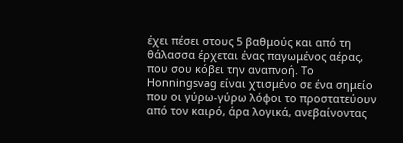έχει πέσει στους 5 βαθμούς και από τη θάλασσα έρχεται ένας παγωμένος αέρας, που σου κόβει την αναπνοή. Το Honningsvag είναι χτισμένο σε ένα σημείο που οι γύρω-γύρω λόφοι το προστατεύουν από τον καιρό, άρα λογικά, ανεβαίνοντας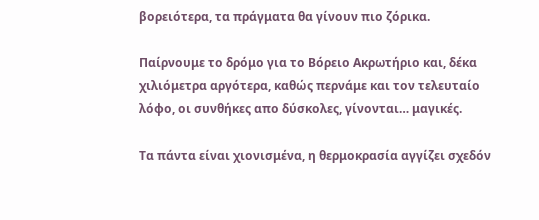βορειότερα, τα πράγματα θα γίνουν πιο ζόρικα.

Παίρνουμε το δρόμο για το Βόρειο Ακρωτήριο και, δέκα χιλιόμετρα αργότερα, καθώς περνάμε και τον τελευταίο λόφο, οι συνθήκες απο δύσκολες, γίνονται… μαγικές.

Τα πάντα είναι χιονισμένα, η θερμοκρασία αγγίζει σχεδόν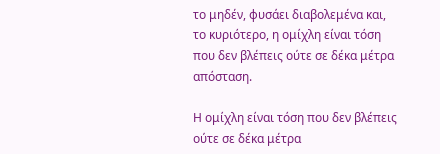το μηδέν, φυσάει διαβολεμένα και, το κυριότερο, η ομίχλη είναι τόση που δεν βλέπεις ούτε σε δέκα μέτρα απόσταση.

Η ομίχλη είναι τόση που δεν βλέπεις ούτε σε δέκα μέτρα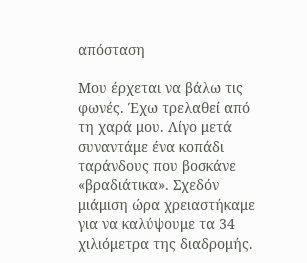απόσταση

Μου έρχεται να βάλω τις φωνές. Έχω τρελαθεί από τη χαρά μου. Λίγο μετά συναντάμε ένα κοπάδι ταράνδους που βοσκάνε «βραδιάτικα». Σχεδόν μιάμιση ώρα χρειαστήκαμε για να καλύψουμε τα 34 χιλιόμετρα της διαδρομής.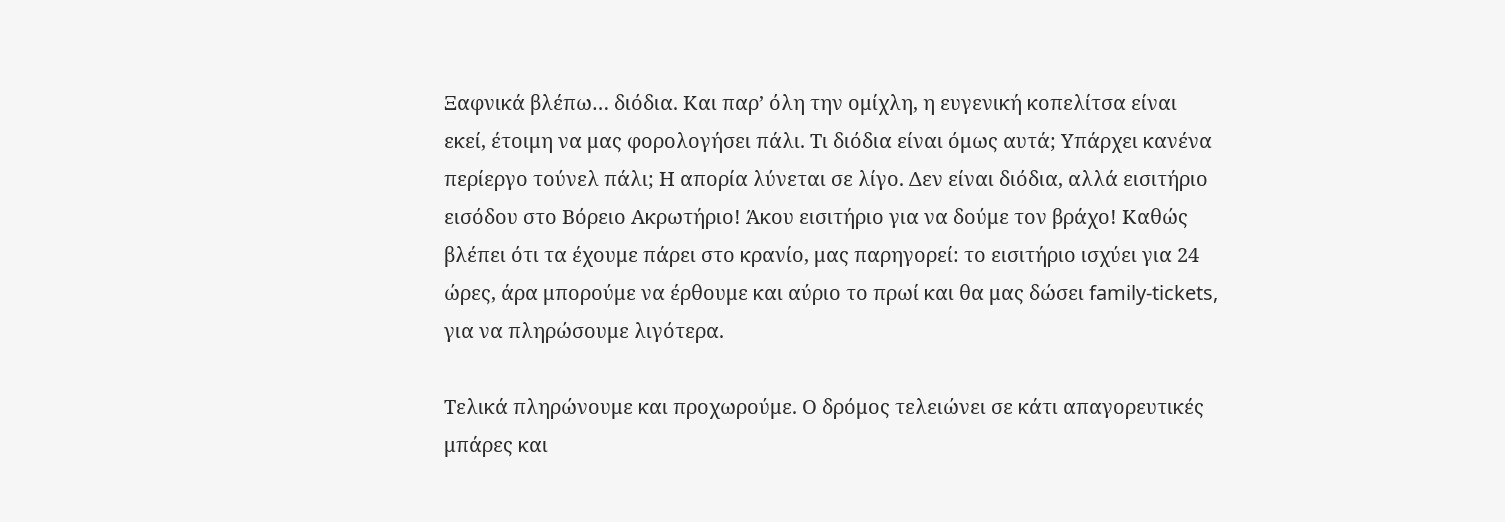Ξαφνικά βλέπω… διόδια. Και παρ’ όλη την ομίχλη, η ευγενική κοπελίτσα είναι εκεί, έτοιμη να μας φορολογήσει πάλι. Τι διόδια είναι όμως αυτά; Υπάρχει κανένα περίεργο τούνελ πάλι; Η απορία λύνεται σε λίγο. Δεν είναι διόδια, αλλά εισιτήριο εισόδου στο Βόρειο Ακρωτήριο! Άκου εισιτήριο για να δούμε τον βράχο! Καθώς βλέπει ότι τα έχουμε πάρει στο κρανίο, μας παρηγορεί: το εισιτήριο ισχύει για 24 ώρες, άρα μπορούμε να έρθουμε και αύριο το πρωί και θα μας δώσει family-tickets, για να πληρώσουμε λιγότερα.

Τελικά πληρώνουμε και προχωρούμε. Ο δρόμος τελειώνει σε κάτι απαγορευτικές μπάρες και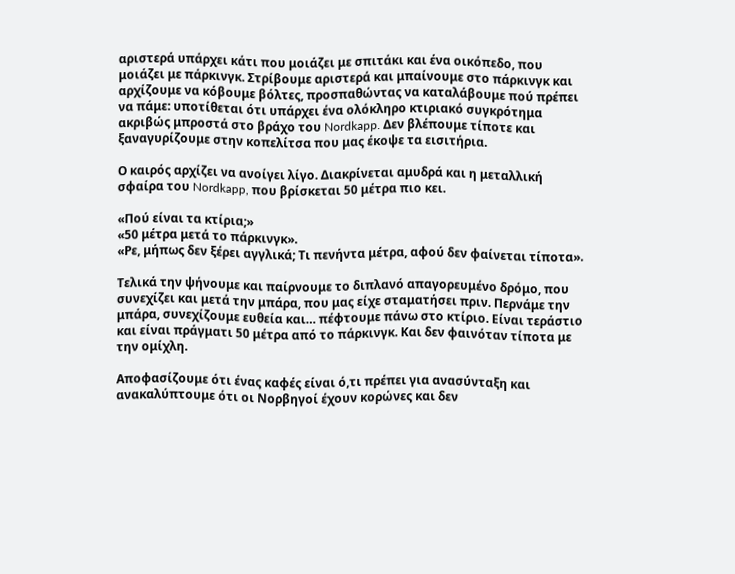αριστερά υπάρχει κάτι που μοιάζει με σπιτάκι και ένα οικόπεδο, που μοιάζει με πάρκινγκ. Στρίβουμε αριστερά και μπαίνουμε στο πάρκινγκ και αρχίζουμε να κόβουμε βόλτες, προσπαθώντας να καταλάβουμε πού πρέπει να πάμε: υποτίθεται ότι υπάρχει ένα ολόκληρο κτιριακό συγκρότημα ακριβώς μπροστά στο βράχο του Nordkapp. Δεν βλέπουμε τίποτε και ξαναγυρίζουμε στην κοπελίτσα που μας έκοψε τα εισιτήρια.

Ο καιρός αρχίζει να ανοίγει λίγο. Διακρίνεται αμυδρά και η μεταλλική σφαίρα του Nordkapp, που βρίσκεται 50 μέτρα πιο κει.

«Πού είναι τα κτίρια;»
«50 μέτρα μετά το πάρκινγκ».
«Ρε, μήπως δεν ξέρει αγγλικά; Τι πενήντα μέτρα, αφού δεν φαίνεται τίποτα».

Τελικά την ψήνουμε και παίρνουμε το διπλανό απαγορευμένο δρόμο, που συνεχίζει και μετά την μπάρα, που μας είχε σταματήσει πριν. Περνάμε την μπάρα, συνεχίζουμε ευθεία και… πέφτουμε πάνω στο κτίριο. Είναι τεράστιο και είναι πράγματι 50 μέτρα από το πάρκινγκ. Και δεν φαινόταν τίποτα με την ομίχλη.

Αποφασίζουμε ότι ένας καφές είναι ό,τι πρέπει για ανασύνταξη και ανακαλύπτουμε ότι οι Νορβηγοί έχουν κορώνες και δεν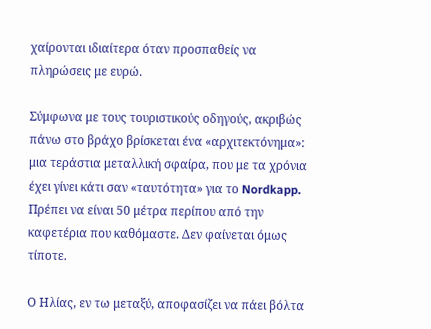χαίρονται ιδιαίτερα όταν προσπαθείς να πληρώσεις με ευρώ.

Σύμφωνα με τους τουριστικούς οδηγούς, ακριβώς πάνω στο βράχο βρίσκεται ένα «αρχιτεκτόνημα»: μια τεράστια μεταλλική σφαίρα, που με τα χρόνια έχει γίνει κάτι σαν «ταυτότητα» για το Nordkapp. Πρέπει να είναι 50 μέτρα περίπου από την καφετέρια που καθόμαστε. Δεν φαίνεται όμως τίποτε.

Ο Ηλίας, εν τω μεταξύ, αποφασίζει να πάει βόλτα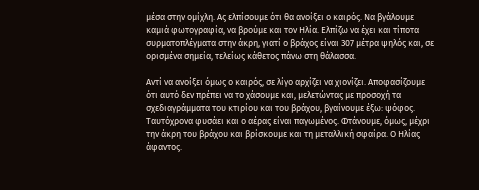μέσα στην ομίχλη. Ας ελπίσουμε ότι θα ανοίξει ο καιρός. Να βγάλουμε καμιά φωτογραφία, να βρούμε και τον Ηλία. Ελπίζω να έχει και τίποτα συρματοπλέγματα στην άκρη, γιατί ο βράχος είναι 307 μέτρα ψηλός και, σε ορισμένα σημεία, τελείως κάθετος πάνω στη θάλασσα.

Αντί να ανοίξει όμως ο καιρός, σε λίγο αρχίζει να χιονίζει. Αποφασίζουμε ότι αυτό δεν πρέπει να το χάσουμε και, μελετώντας με προσοχή τα σχεδιαγράμματα του κτιρίου και του βράχου, βγαίνουμε έξω: ψόφος. Ταυτόχρονα φυσάει και ο αέρας είναι παγωμένος. Φτάνουμε, όμως, μέχρι την άκρη του βράχου και βρίσκουμε και τη μεταλλική σφαίρα. Ο Ηλίας άφαντος.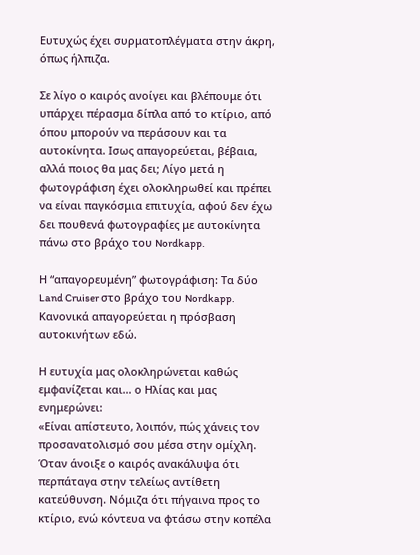Ευτυχώς έχει συρματοπλέγματα στην άκρη, όπως ήλπιζα.

Σε λίγο ο καιρός ανοίγει και βλέπουμε ότι υπάρχει πέρασμα δίπλα από το κτίριο, από όπου μπορούν να περάσουν και τα αυτοκίνητα. Ισως απαγορεύεται, βέβαια, αλλά ποιος θα μας δει; Λίγο μετά η φωτογράφιση έχει ολοκληρωθεί και πρέπει να είναι παγκόσμια επιτυχία, αφού δεν έχω δει πουθενά φωτογραφίες με αυτοκίνητα πάνω στο βράχο του Nordkapp.

Η “απαγορευμένη” φωτογράφιση: Τα δύο Land Cruiser στο βράχο του Nordkapp. Κανονικά απαγορεύεται η πρόσβαση αυτοκινήτων εδώ.

Η ευτυχία μας ολοκληρώνεται καθώς εμφανίζεται και… ο Ηλίας και μας ενημερώνει:
«Είναι απίστευτο, λοιπόν, πώς χάνεις τον προσανατολισμό σου μέσα στην ομίχλη. Όταν άνοιξε ο καιρός ανακάλυψα ότι περπάταγα στην τελείως αντίθετη κατεύθυνση. Νόμιζα ότι πήγαινα προς το κτίριο, ενώ κόντευα να φτάσω στην κοπέλα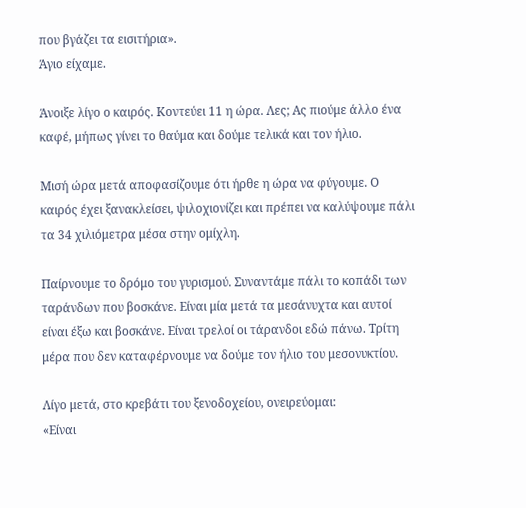που βγάζει τα εισιτήρια».
Άγιο είχαμε.

Άνοιξε λίγο ο καιρός. Κοντεύει 11 η ώρα. Λες; Ας πιούμε άλλο ένα καφέ, μήπως γίνει το θαύμα και δούμε τελικά και τον ήλιο.

Μισή ώρα μετά αποφασίζουμε ότι ήρθε η ώρα να φύγουμε. Ο καιρός έχει ξανακλείσει, ψιλοχιονίζει και πρέπει να καλύψουμε πάλι τα 34 χιλιόμετρα μέσα στην ομίχλη.

Παίρνουμε το δρόμο του γυρισμού. Συναντάμε πάλι το κοπάδι των ταράνδων που βοσκάνε. Είναι μία μετά τα μεσάνυχτα και αυτοί είναι έξω και βοσκάνε. Είναι τρελοί οι τάρανδοι εδώ πάνω. Τρίτη μέρα που δεν καταφέρνουμε να δούμε τον ήλιο του μεσονυκτίου.

Λίγο μετά, στο κρεβάτι του ξενοδοχείου, ονειρεύομαι:
«Είναι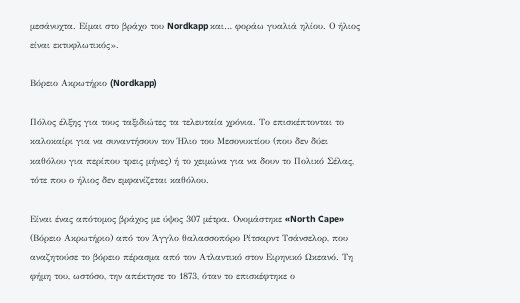μεσάνυχτα. Είμαι στο βράχο του Nordkapp και… φοράω γυαλιά ηλίου. Ο ήλιος είναι εκτυφλωτικός».

Βόρειο Ακρωτήριο (Nordkapp)

Πόλος έλξης για τους ταξιδιώτες τα τελευταία χρόνια. Το επισκέπτονται το καλοκαίρι για να συναντήσουν τον Ήλιο του Μεσονυκτίου (που δεν δύει καθόλου για περίπου τρεις μήνες) ή το χειμώνα για να δουν το Πολικό Σέλας, τότε που ο ήλιος δεν εμφανίζεται καθόλου.

Είναι ένας απότομος βράχος με ύψος 307 μέτρα. Ονομάστηκε «North Cape» (Βόρειο Ακρωτήριο) από τον Άγγλο θαλασσοπόρο Ρίτσαρντ Τσάνσελορ, που αναζητούσε το βόρειο πέρασμα από τον Ατλαντικό στον Ειρηνικό Ωκεανό. Τη φήμη του, ωστόσο, την απέκτησε το 1873, όταν το επισκέφτηκε ο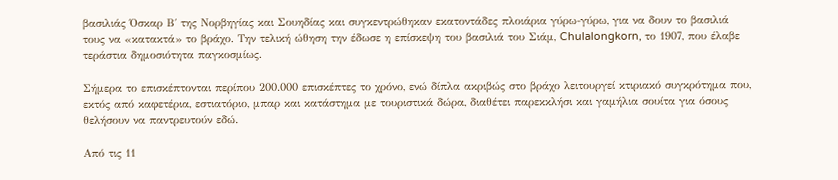βασιλιάς Όσκαρ Β΄ της Νορβηγίας και Σουηδίας και συγκεντρώθηκαν εκατοντάδες πλοιάρια γύρω-γύρω, για να δουν το βασιλιά τους να «κατακτά» το βράχο. Την τελική ώθηση την έδωσε η επίσκεψη του βασιλιά του Σιάμ, Chulalongkorn, το 1907, που έλαβε τεράστια δημοσιότητα παγκοσμίως.

Σήμερα το επισκέπτονται περίπου 200.000 επισκέπτες το χρόνο, ενώ δίπλα ακριβώς στο βράχο λειτουργεί κτιριακό συγκρότημα που, εκτός από καφετέρια, εστιατόριο, μπαρ και κατάστημα με τουριστικά δώρα, διαθέτει παρεκκλήσι και γαμήλια σουίτα για όσους θελήσουν να παντρευτούν εδώ.

Από τις 11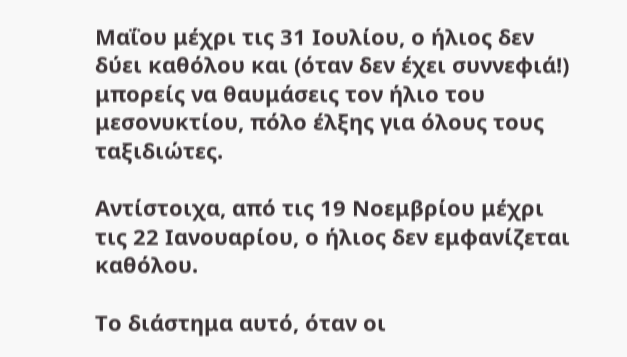Μαΐου μέχρι τις 31 Ιουλίου, ο ήλιος δεν δύει καθόλου και (όταν δεν έχει συννεφιά!) μπορείς να θαυμάσεις τον ήλιο του μεσονυκτίου, πόλο έλξης για όλους τους ταξιδιώτες.

Αντίστοιχα, από τις 19 Νοεμβρίου μέχρι τις 22 Ιανουαρίου, ο ήλιος δεν εμφανίζεται καθόλου.

Το διάστημα αυτό, όταν οι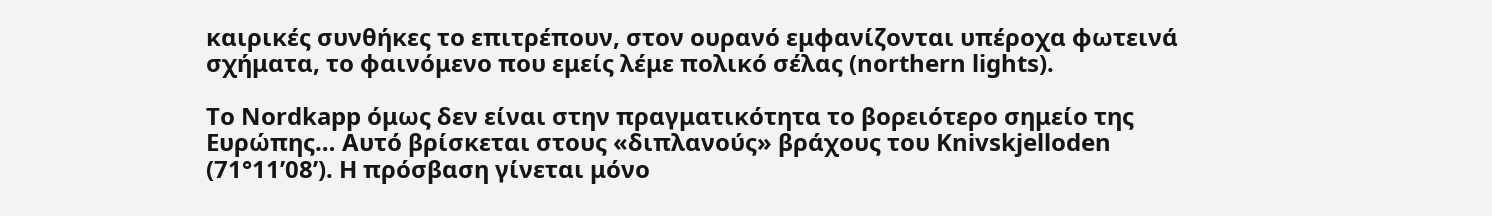καιρικές συνθήκες το επιτρέπουν, στον ουρανό εμφανίζονται υπέροχα φωτεινά σχήματα, το φαινόμενο που εμείς λέμε πολικό σέλας (northern lights).

Το Nordkapp όμως δεν είναι στην πραγματικότητα το βορειότερο σημείο της Ευρώπης… Αυτό βρίσκεται στους «διπλανούς» βράχους του Knivskjelloden (71°11’08’). Η πρόσβαση γίνεται μόνο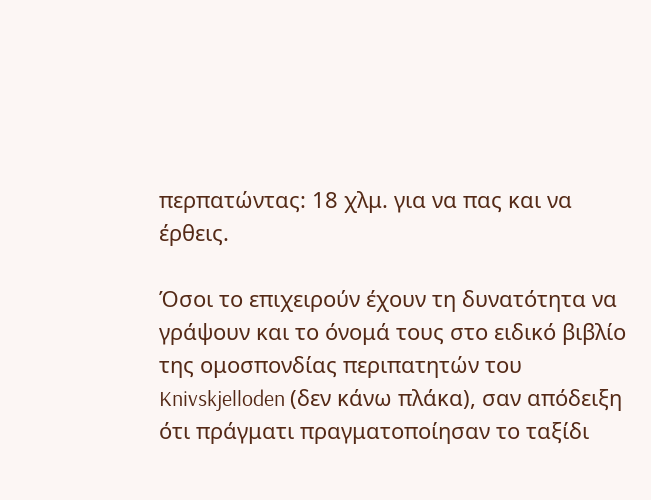περπατώντας: 18 χλμ. για να πας και να έρθεις.

Όσοι το επιχειρούν έχουν τη δυνατότητα να γράψουν και το όνομά τους στο ειδικό βιβλίο της ομοσπονδίας περιπατητών του Knivskjelloden (δεν κάνω πλάκα), σαν απόδειξη ότι πράγματι πραγματοποίησαν το ταξίδι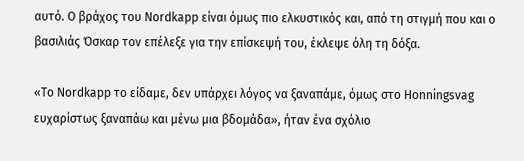αυτό. Ο βράχος του Nordkapp είναι όμως πιο ελκυστικός και, από τη στιγμή που και ο βασιλιάς Όσκαρ τον επέλεξε για την επίσκεψή του, έκλεψε όλη τη δόξα.

«Το Nordkapp το είδαμε, δεν υπάρχει λόγος να ξαναπάμε, όμως στο Honningsvag ευχαρίστως ξαναπάω και μένω μια βδομάδα», ήταν ένα σχόλιο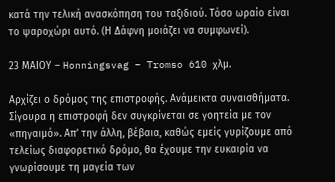κατά την τελική ανασκόπηση του ταξιδιού. Τόσο ωραίο είναι το ψαροχώρι αυτό. (Η Δάφνη μοιάζει να συμφωνεί).

23 ΜΑΙΟΥ – Honningsvag – Tromso 610 χλμ.

Αρχίζει ο δρόμος της επιστροφής. Ανάμεικτα συναισθήματα. Σίγουρα η επιστροφή δεν συγκρίνεται σε γοητεία με τον «πηγαιμό». Απ’ την άλλη, βέβαια, καθώς εμείς γυρίζουμε από τελείως διαφορετικό δρόμο, θα έχουμε την ευκαιρία να γνωρίσουμε τη μαγεία των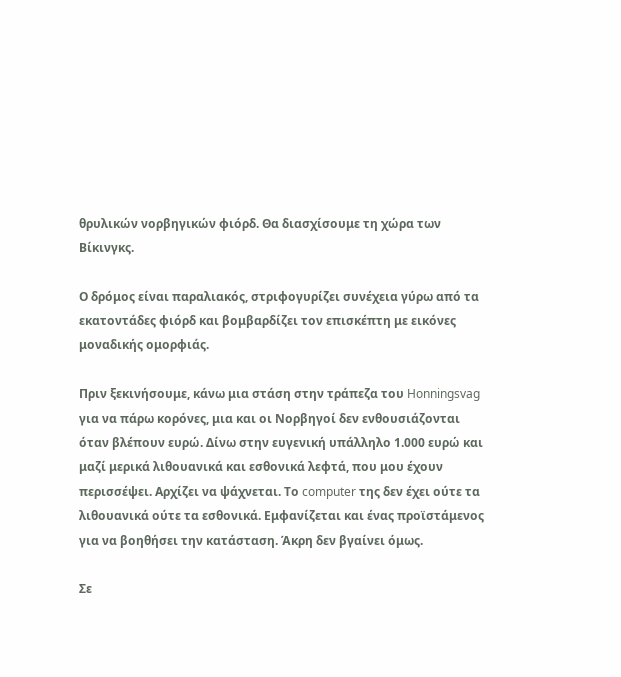θρυλικών νορβηγικών φιόρδ. Θα διασχίσουμε τη χώρα των Βίκινγκς.

Ο δρόμος είναι παραλιακός, στριφογυρίζει συνέχεια γύρω από τα εκατοντάδες φιόρδ και βομβαρδίζει τον επισκέπτη με εικόνες μοναδικής ομορφιάς.

Πριν ξεκινήσουμε, κάνω μια στάση στην τράπεζα του Honningsvag για να πάρω κορόνες, μια και οι Νορβηγοί δεν ενθουσιάζονται όταν βλέπουν ευρώ. Δίνω στην ευγενική υπάλληλο 1.000 ευρώ και μαζί μερικά λιθουανικά και εσθονικά λεφτά, που μου έχουν περισσέψει. Αρχίζει να ψάχνεται. Το computer της δεν έχει ούτε τα λιθουανικά ούτε τα εσθονικά. Εμφανίζεται και ένας προϊστάμενος για να βοηθήσει την κατάσταση. Άκρη δεν βγαίνει όμως.

Σε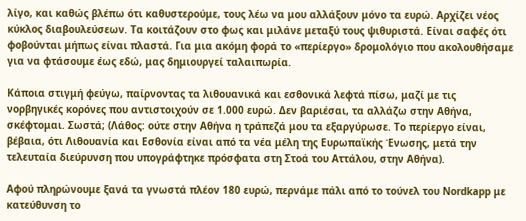λίγο, και καθώς βλέπω ότι καθυστερούμε, τους λέω να μου αλλάξουν μόνο τα ευρώ. Αρχίζει νέος κύκλος διαβουλεύσεων. Τα κοιτάζουν στο φως και μιλάνε μεταξύ τους ψιθυριστά. Είναι σαφές ότι φοβούνται μήπως είναι πλαστά. Για μια ακόμη φορά το «περίεργο» δρομολόγιο που ακολουθήσαμε για να φτάσουμε έως εδώ, μας δημιουργεί ταλαιπωρία.

Κάποια στιγμή φεύγω, παίρνοντας τα λιθουανικά και εσθονικά λεφτά πίσω, μαζί με τις νορβηγικές κορόνες που αντιστοιχούν σε 1.000 ευρώ. Δεν βαριέσαι, τα αλλάζω στην Αθήνα, σκέφτομαι. Σωστά; (Λάθος: ούτε στην Αθήνα η τράπεζά μου τα εξαργύρωσε. Το περίεργο είναι, βέβαια, ότι Λιθουανία και Εσθονία είναι από τα νέα μέλη της Ευρωπαϊκής Ένωσης, μετά την τελευταία διεύρυνση που υπογράφτηκε πρόσφατα στη Στοά του Αττάλου, στην Αθήνα).

Αφού πληρώνουμε ξανά τα γνωστά πλέον 180 ευρώ, περνάμε πάλι από το τούνελ του Nordkapp με κατεύθυνση το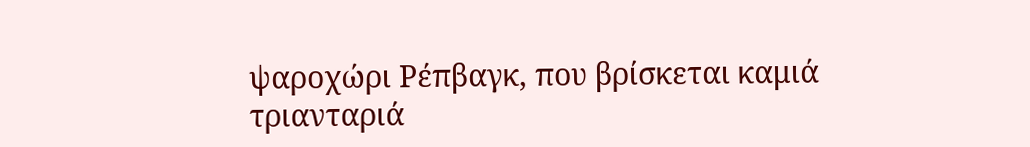ψαροχώρι Ρέπβαγκ, που βρίσκεται καμιά τριανταριά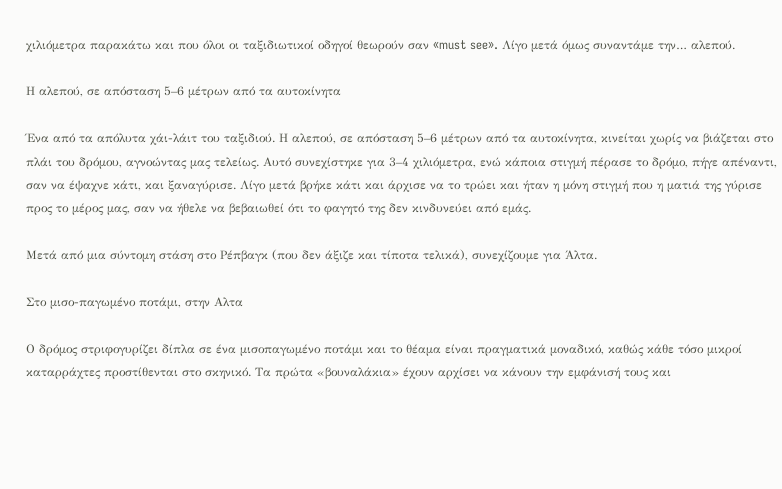χιλιόμετρα παρακάτω και που όλοι οι ταξιδιωτικοί οδηγοί θεωρούν σαν «must see». Λίγο μετά όμως συναντάμε την… αλεπού.

Η αλεπού, σε απόσταση 5–6 μέτρων από τα αυτοκίνητα

Ένα από τα απόλυτα χάι-λάιτ του ταξιδιού. Η αλεπού, σε απόσταση 5–6 μέτρων από τα αυτοκίνητα, κινείται χωρίς να βιάζεται στο πλάι του δρόμου, αγνοώντας μας τελείως. Αυτό συνεχίστηκε για 3–4 χιλιόμετρα, ενώ κάποια στιγμή πέρασε το δρόμο, πήγε απέναντι, σαν να έψαχνε κάτι, και ξαναγύρισε. Λίγο μετά βρήκε κάτι και άρχισε να το τρώει και ήταν η μόνη στιγμή που η ματιά της γύρισε προς το μέρος μας, σαν να ήθελε να βεβαιωθεί ότι το φαγητό της δεν κινδυνεύει από εμάς.

Μετά από μια σύντομη στάση στο Ρέπβαγκ (που δεν άξιζε και τίποτα τελικά), συνεχίζουμε για Άλτα.

Στο μισο-παγωμένο ποτάμι, στην Αλτα

Ο δρόμος στριφογυρίζει δίπλα σε ένα μισοπαγωμένο ποτάμι και το θέαμα είναι πραγματικά μοναδικό, καθώς κάθε τόσο μικροί καταρράχτες προστίθενται στο σκηνικό. Τα πρώτα «βουναλάκια» έχουν αρχίσει να κάνουν την εμφάνισή τους και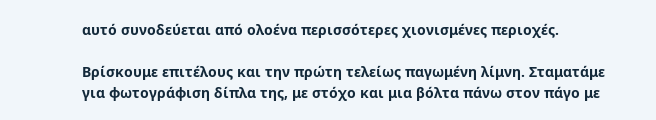αυτό συνοδεύεται από ολοένα περισσότερες χιονισμένες περιοχές.

Βρίσκουμε επιτέλους και την πρώτη τελείως παγωμένη λίμνη. Σταματάμε για φωτογράφιση δίπλα της, με στόχο και μια βόλτα πάνω στον πάγο με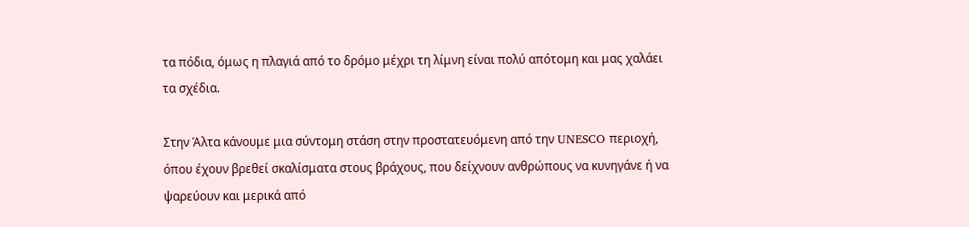τα πόδια, όμως η πλαγιά από το δρόμο μέχρι τη λίμνη είναι πολύ απότομη και μας χαλάει τα σχέδια.

Στην Άλτα κάνουμε μια σύντομη στάση στην προστατευόμενη από την UNESCO περιοχή, όπου έχουν βρεθεί σκαλίσματα στους βράχους, που δείχνουν ανθρώπους να κυνηγάνε ή να ψαρεύουν και μερικά από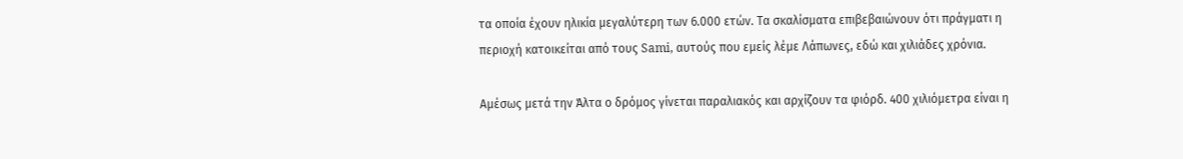τα οποία έχουν ηλικία μεγαλύτερη των 6.000 ετών. Τα σκαλίσματα επιβεβαιώνουν ότι πράγματι η περιοχή κατοικείται από τους Sami, αυτούς που εμείς λέμε Λάπωνες, εδώ και χιλιάδες χρόνια.

Αμέσως μετά την Άλτα ο δρόμος γίνεται παραλιακός και αρχίζουν τα φιόρδ. 400 χιλιόμετρα είναι η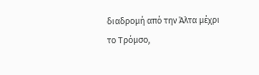διαδρομή από την Άλτα μέχρι το Τρόμσο,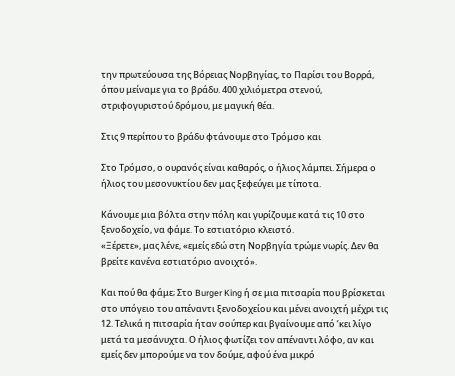την πρωτεύουσα της Βόρειας Νορβηγίας, το Παρίσι του Βορρά, όπου μείναμε για το βράδυ. 400 χιλιόμετρα στενού, στριφογυριστού δρόμου, με μαγική θέα.

Στις 9 περίπου το βράδυ φτάνουμε στο Τρόμσο και

Στο Τρόμσο, ο ουρανός είναι καθαρός, ο ήλιος λάμπει. Σήμερα ο ήλιος του μεσονυκτίου δεν μας ξεφεύγει με τίποτα.

Κάνουμε μια βόλτα στην πόλη και γυρίζουμε κατά τις 10 στο ξενοδοχείο, να φάμε. Το εστιατόριο κλειστό.
«Ξέρετε», μας λένε, «εμείς εδώ στη Νορβηγία τρώμε νωρίς. Δεν θα βρείτε κανένα εστιατόριο ανοιχτό».

Και πού θα φάμε; Στο Burger King ή σε μια πιτσαρία που βρίσκεται στο υπόγειο του απέναντι ξενοδοχείου και μένει ανοιχτή μέχρι τις 12. Τελικά η πιτσαρία ήταν σούπερ και βγαίνουμε από ’κει λίγο μετά τα μεσάνυχτα. Ο ήλιος φωτίζει τον απέναντι λόφο, αν και εμείς δεν μπορούμε να τον δούμε, αφού ένα μικρό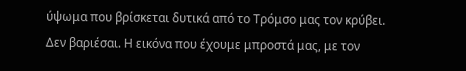ύψωμα που βρίσκεται δυτικά από το Τρόμσο μας τον κρύβει. Δεν βαριέσαι. Η εικόνα που έχουμε μπροστά μας, με τον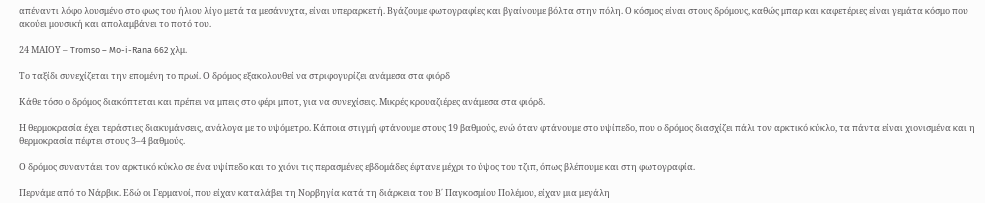απέναντι λόφο λουσμένο στο φως του ήλιου λίγο μετά τα μεσάνυχτα, είναι υπεραρκετή. Βγάζουμε φωτογραφίες και βγαίνουμε βόλτα στην πόλη. Ο κόσμος είναι στους δρόμους, καθώς μπαρ και καφετέριες είναι γεμάτα κόσμο που ακούει μουσική και απολαμβάνει το ποτό του.

24 ΜΑΙΟΥ – Tromso – Mo-i-Rana 662 χλμ.

Το ταξίδι συνεχίζεται την επομένη το πρωί. Ο δρόμος εξακολουθεί να στριφογυρίζει ανάμεσα στα φιόρδ

Κάθε τόσο ο δρόμος διακόπτεται και πρέπει να μπεις στο φέρι μποτ, για να συνεχίσεις. Μικρές κρουαζιέρες ανάμεσα στα φιόρδ.

Η θερμοκρασία έχει τεράστιες διακυμάνσεις, ανάλογα με το υψόμετρο. Κάποια στιγμή φτάνουμε στους 19 βαθμούς, ενώ όταν φτάνουμε στο υψίπεδο, που ο δρόμος διασχίζει πάλι τον αρκτικό κύκλο, τα πάντα είναι χιονισμένα και η θερμοκρασία πέφτει στους 3–4 βαθμούς.

Ο δρόμος συναντάει τον αρκτικό κύκλο σε ένα υψίπεδο και το χιόνι τις περασμένες εβδομάδες έφτανε μέχρι το ύψος του τζιπ, όπως βλέπουμε και στη φωτογραφία.

Περνάμε από το Νάρβικ. Εδώ οι Γερμανοί, που είχαν καταλάβει τη Νορβηγία κατά τη διάρκεια του Β΄ Παγκοσμίου Πολέμου, είχαν μια μεγάλη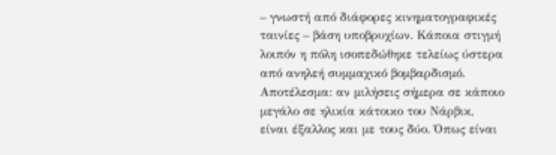– γνωστή από διάφορες κινηματογραφικές ταινίες – βάση υποβρυχίων. Κάποια στιγμή λοιπόν η πόλη ισοπεδώθηκε τελείως ύστερα από ανηλεή συμμαχικό βομβαρδισμό. Αποτέλεσμα: αν μιλήσεις σήμερα σε κάποιο μεγάλο σε ηλικία κάτοικο του Νάρβικ, είναι έξαλλος και με τους δύο. Όπως είναι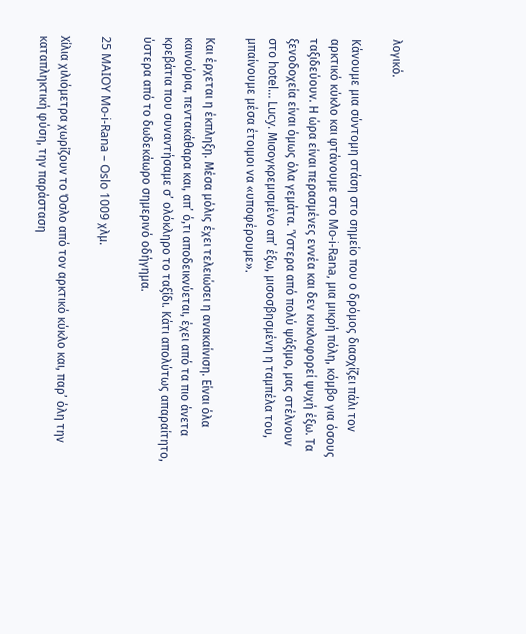λογικό.

Κάνουμε μια σύντομη στάση στο σημείο που ο δρόμος διασχίζει πάλι τον αρκτικό κύκλο και φτάνουμε στο Mo-i-Rana, μια μικρή πόλη, κόμβο για όσους ταξιδεύουν. Η ώρα είναι περασμένες εννέα και δεν κυκλοφορεί ψυχή έξω. Τα ξενοδοχεία είναι όμως όλα γεμάτα. Ύστερα από πολύ ψάξιμο, μας στέλνουν στο hotel… Lucy. Μισογκρεμισμένο απ’ έξω, μισοσβησμένη η ταμπέλα του, μπαίνουμε μέσα έτοιμοι να «υποφέρουμε».

Και έρχεται η έκπληξη. Μέσα μόλις έχει τελειώσει η ανακαίνιση. Είναι όλα καινούρια, πεντακάθαρα και, απ’ ό,τι αποδεικνύεται, έχει από τα πιο άνετα κρεβάτια που συναντήσαμε σ’ ολόκληρο το ταξίδι. Κάτι απολύτως απαραίτητο, ύστερα από το δωδεκάωρο σημερινό οδήγημα.

25 MAIOY Mo-i-Rana – Oslo 1009 χλμ.

Χίλια χιλιόμετρα χωρίζουν το Όσλο από τον αρκτικό κύκλο και, παρ’ όλη την καταπληκτική φύση, την παράσταση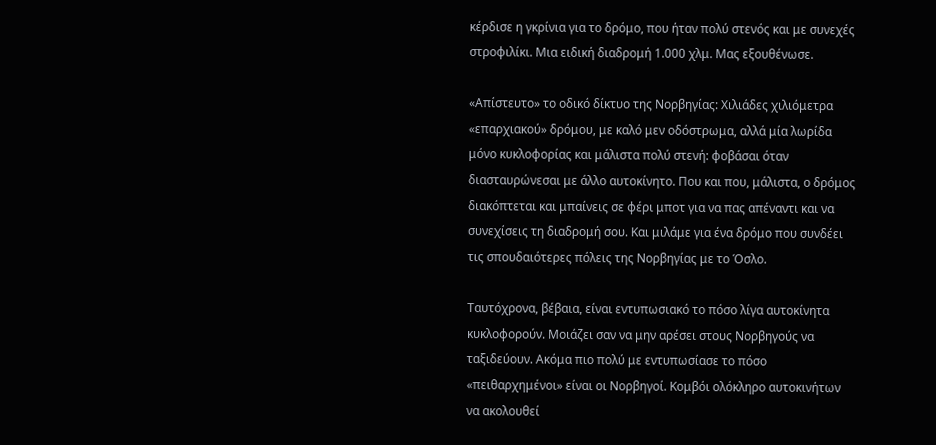κέρδισε η γκρίνια για το δρόμο, που ήταν πολύ στενός και με συνεχές στροφιλίκι. Μια ειδική διαδρομή 1.000 χλμ. Μας εξουθένωσε.

«Απίστευτο» το οδικό δίκτυο της Νορβηγίας: Χιλιάδες χιλιόμετρα «επαρχιακού» δρόμου, με καλό μεν οδόστρωμα, αλλά μία λωρίδα μόνο κυκλοφορίας και μάλιστα πολύ στενή: φοβάσαι όταν διασταυρώνεσαι με άλλο αυτοκίνητο. Που και που, μάλιστα, ο δρόμος διακόπτεται και μπαίνεις σε φέρι μποτ για να πας απέναντι και να συνεχίσεις τη διαδρομή σου. Και μιλάμε για ένα δρόμο που συνδέει τις σπουδαιότερες πόλεις της Νορβηγίας με το Όσλο.

Ταυτόχρονα, βέβαια, είναι εντυπωσιακό το πόσο λίγα αυτοκίνητα κυκλοφορούν. Μοιάζει σαν να μην αρέσει στους Νορβηγούς να ταξιδεύουν. Ακόμα πιο πολύ με εντυπωσίασε το πόσο «πειθαρχημένοι» είναι οι Νορβηγοί. Κομβόι ολόκληρο αυτοκινήτων να ακολουθεί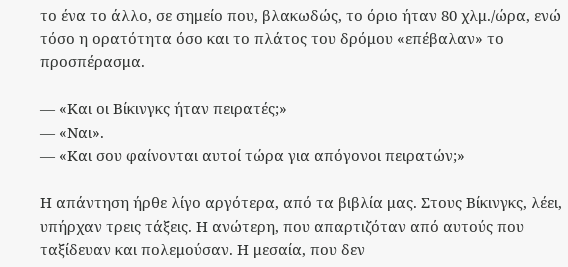το ένα το άλλο, σε σημείο που, βλακωδώς, το όριο ήταν 80 χλμ./ώρα, ενώ τόσο η ορατότητα όσο και το πλάτος του δρόμου «επέβαλαν» το προσπέρασμα.

— «Και οι Βίκινγκς ήταν πειρατές;»
— «Ναι».
— «Και σου φαίνονται αυτοί τώρα για απόγονοι πειρατών;»

Η απάντηση ήρθε λίγο αργότερα, από τα βιβλία μας. Στους Βίκινγκς, λέει, υπήρχαν τρεις τάξεις. Η ανώτερη, που απαρτιζόταν από αυτούς που ταξίδευαν και πολεμούσαν. Η μεσαία, που δεν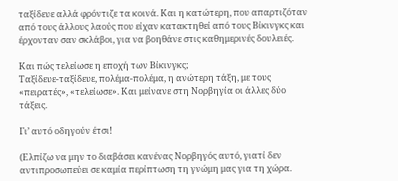ταξίδευε αλλά φρόντιζε τα κοινά. Και η κατώτερη, που απαρτιζόταν από τους άλλους λαούς που είχαν κατακτηθεί από τους Βίκινγκς και έρχονταν σαν σκλάβοι, για να βοηθάνε στις καθημερινές δουλειές.

Και πώς τελείωσε η εποχή των Βίκινγκς;
Ταξίδευε-ταξίδευε, πολέμα-πολέμα, η ανώτερη τάξη, με τους «πειρατές», «τελείωσε». Και μείνανε στη Νορβηγία οι άλλες δύο τάξεις.

Γι’ αυτό οδηγούν έτσι!

(Ελπίζω να μην το διαβάσει κανένας Νορβηγός αυτό, γιατί δεν αντιπροσωπεύει σε καμία περίπτωση τη γνώμη μας για τη χώρα.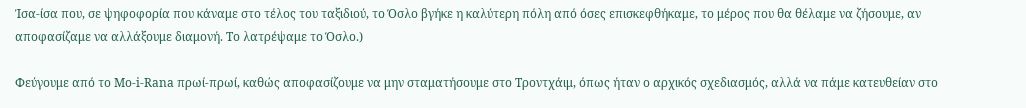Ίσα-ίσα που, σε ψηφοφορία που κάναμε στο τέλος του ταξιδιού, το Όσλο βγήκε η καλύτερη πόλη από όσες επισκεφθήκαμε, το μέρος που θα θέλαμε να ζήσουμε, αν αποφασίζαμε να αλλάξουμε διαμονή. Το λατρέψαμε το Όσλο.)

Φεύγουμε από το Mo-i-Rana πρωί-πρωί, καθώς αποφασίζουμε να μην σταματήσουμε στο Τροντχάιμ, όπως ήταν ο αρχικός σχεδιασμός, αλλά να πάμε κατευθείαν στο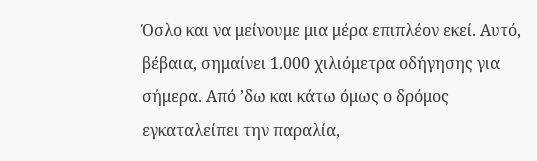Όσλο και να μείνουμε μια μέρα επιπλέον εκεί. Αυτό, βέβαια, σημαίνει 1.000 χιλιόμετρα οδήγησης για σήμερα. Από ’δω και κάτω όμως ο δρόμος εγκαταλείπει την παραλία,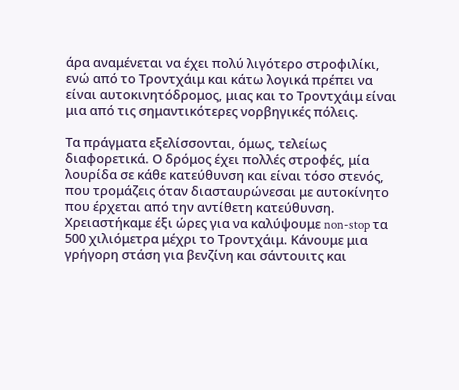άρα αναμένεται να έχει πολύ λιγότερο στροφιλίκι, ενώ από το Τροντχάιμ και κάτω λογικά πρέπει να είναι αυτοκινητόδρομος, μιας και το Τροντχάιμ είναι μια από τις σημαντικότερες νορβηγικές πόλεις.

Τα πράγματα εξελίσσονται, όμως, τελείως διαφορετικά. Ο δρόμος έχει πολλές στροφές, μία λουρίδα σε κάθε κατεύθυνση και είναι τόσο στενός, που τρομάζεις όταν διασταυρώνεσαι με αυτοκίνητο που έρχεται από την αντίθετη κατεύθυνση. Χρειαστήκαμε έξι ώρες για να καλύψουμε non-stop τα 500 χιλιόμετρα μέχρι το Τροντχάιμ. Κάνουμε μια γρήγορη στάση για βενζίνη και σάντουιτς και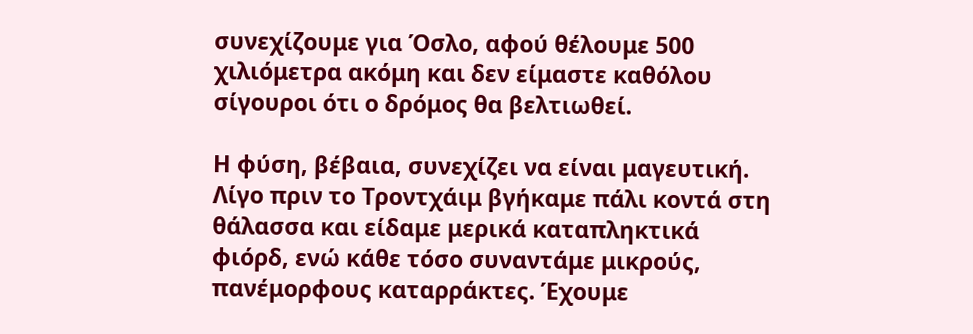συνεχίζουμε για Όσλο, αφού θέλουμε 500 χιλιόμετρα ακόμη και δεν είμαστε καθόλου σίγουροι ότι ο δρόμος θα βελτιωθεί.

Η φύση, βέβαια, συνεχίζει να είναι μαγευτική. Λίγο πριν το Τροντχάιμ βγήκαμε πάλι κοντά στη θάλασσα και είδαμε μερικά καταπληκτικά φιόρδ, ενώ κάθε τόσο συναντάμε μικρούς, πανέμορφους καταρράκτες. Έχουμε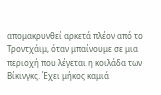απομακρυνθεί αρκετά πλέον από το Τροντχάιμ, όταν μπαίνουμε σε μια περιοχή που λέγεται η κοιλάδα των Βίκινγκς. Έχει μήκος καμιά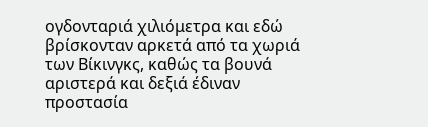ογδονταριά χιλιόμετρα και εδώ βρίσκονταν αρκετά από τα χωριά των Βίκινγκς, καθώς τα βουνά αριστερά και δεξιά έδιναν προστασία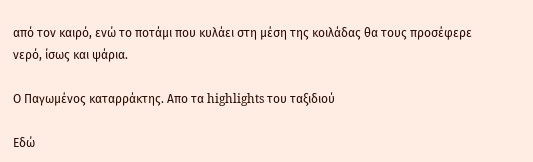από τον καιρό, ενώ το ποτάμι που κυλάει στη μέση της κοιλάδας θα τους προσέφερε νερό, ίσως και ψάρια.

Ο Παγωμένος καταρράκτης. Απο τα highlights του ταξιδιού

Εδώ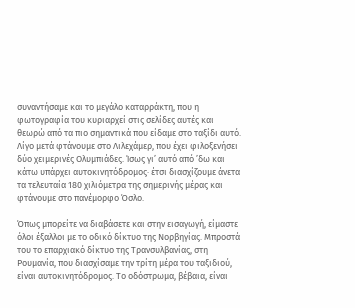συναντήσαμε και το μεγάλο καταρράκτη, που η φωτογραφία του κυριαρχεί στις σελίδες αυτές και θεωρώ από τα πιο σημαντικά που είδαμε στο ταξίδι αυτό. Λίγο μετά φτάνουμε στο Λιλεχάμερ, που έχει φιλοξενήσει δύο χειμερινές Ολυμπιάδες. Ίσως γι’ αυτό από ’δω και κάτω υπάρχει αυτοκινητόδρομος· έτσι διασχίζουμε άνετα τα τελευταία 180 χιλιόμετρα της σημερινής μέρας και φτάνουμε στο πανέμορφο Όσλο.

Όπως μπορείτε να διαβάσετε και στην εισαγωγή, είμαστε όλοι έξαλλοι με το οδικό δίκτυο της Νορβηγίας. Μπροστά του το επαρχιακό δίκτυο της Τρανσυλβανίας, στη Ρουμανία, που διασχίσαμε την τρίτη μέρα του ταξιδιού, είναι αυτοκινητόδρομος. Το οδόστρωμα, βέβαια, είναι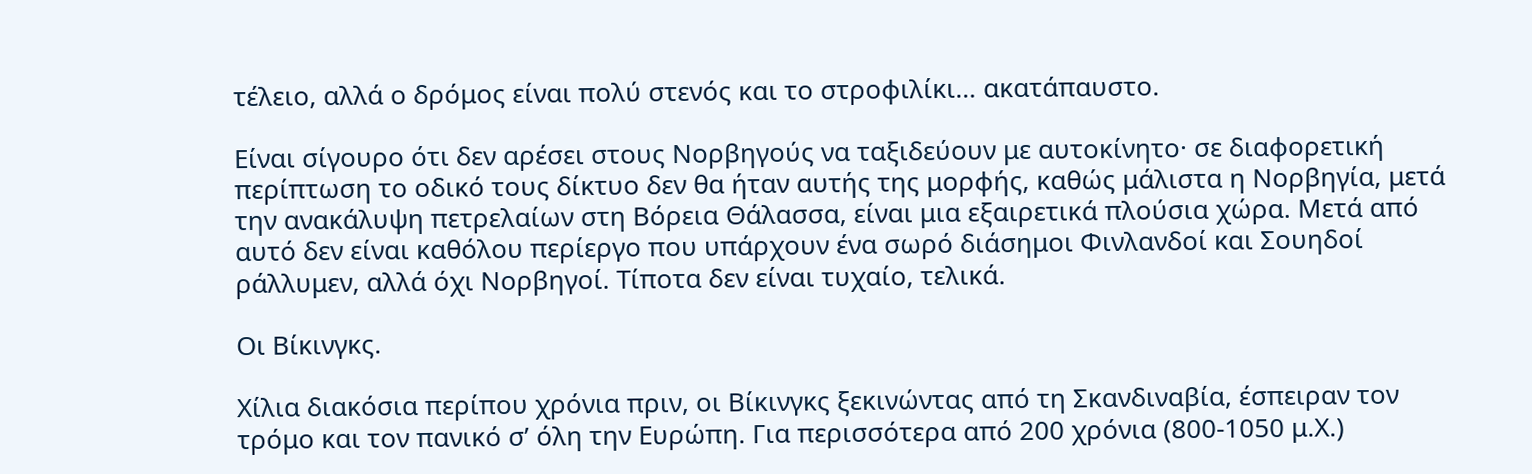τέλειο, αλλά ο δρόμος είναι πολύ στενός και το στροφιλίκι… ακατάπαυστο.

Είναι σίγουρο ότι δεν αρέσει στους Νορβηγούς να ταξιδεύουν με αυτοκίνητο· σε διαφορετική περίπτωση το οδικό τους δίκτυο δεν θα ήταν αυτής της μορφής, καθώς μάλιστα η Νορβηγία, μετά την ανακάλυψη πετρελαίων στη Βόρεια Θάλασσα, είναι μια εξαιρετικά πλούσια χώρα. Μετά από αυτό δεν είναι καθόλου περίεργο που υπάρχουν ένα σωρό διάσημοι Φινλανδοί και Σουηδοί ράλλυμεν, αλλά όχι Νορβηγοί. Τίποτα δεν είναι τυχαίο, τελικά.

Οι Βίκινγκς.

Xίλια διακόσια περίπου χρόνια πριν, οι Βίκινγκς ξεκινώντας από τη Σκανδιναβία, έσπειραν τον τρόμο και τον πανικό σ’ όλη την Ευρώπη. Για περισσότερα από 200 χρόνια (800-1050 μ.Χ.)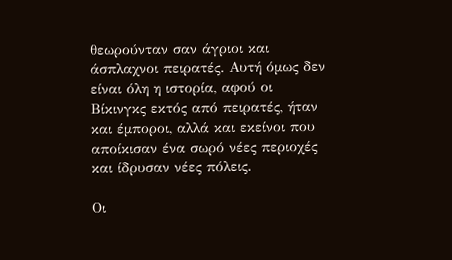θεωρούνταν σαν άγριοι και άσπλαχνοι πειρατές. Αυτή όμως δεν είναι όλη η ιστορία, αφού οι Βίκινγκς εκτός από πειρατές, ήταν και έμποροι, αλλά και εκείνοι που αποίκισαν ένα σωρό νέες περιοχές και ίδρυσαν νέες πόλεις.

Οι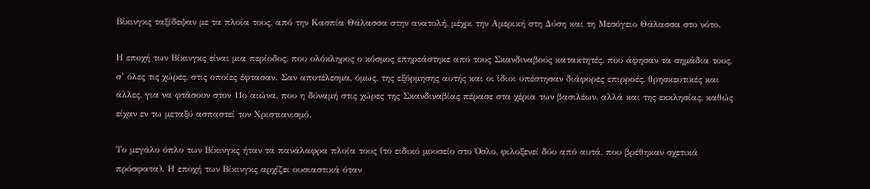Βίκινγκς ταξίδεψαν με τα πλοία τους, από την Κασπία Θάλασσα στην ανατολή, μέχρι την Αμερική στη Δύση και τη Μεσόγειο Θάλασσα στο νότο.

Η εποχή των Βίκινγκς είναι μια περίοδος, που ολόκληρος ο κόσμος επηρεάστηκε από τους Σκανδιναβούς κατακτητές, που άφησαν τα σημάδια τους, σ’ όλες τις χώρες, στις οποίες έφτασαν. Σαν αποτέλεσμα, όμως, της εξόρμησης αυτής και οι ίδιοι υπέστησαν διάφορες επιρροές, θρησκευτικές και άλλες, για να φτάσουν στον 11ο αιώνα, που η δύναμή στις χώρες της Σκανδιναβίας πέρασε στα χέρια των βασιλέων, αλλά και της εκκλησίας, καθώς είχαν εν τω μεταξύ ασπαστεί τον Χριστιανισμό.

Το μεγάλο όπλο των Βίκινγκς ήταν τα πανάλαφρα πλοία τους (το ειδικό μουσείο στο Όσλο, φιλοξενεί δύο από αυτά, που βρέθηκαν σχετικά πρόσφατα). Η εποχή των Βίκινγκς αρχίζει ουσιαστικά όταν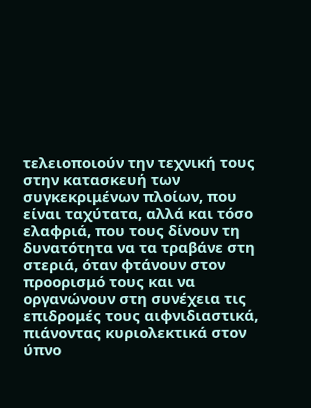τελειοποιούν την τεχνική τους στην κατασκευή των συγκεκριμένων πλοίων, που είναι ταχύτατα, αλλά και τόσο ελαφριά, που τους δίνουν τη δυνατότητα να τα τραβάνε στη στεριά, όταν φτάνουν στον προορισμό τους και να οργανώνουν στη συνέχεια τις επιδρομές τους αιφνιδιαστικά, πιάνοντας κυριολεκτικά στον ύπνο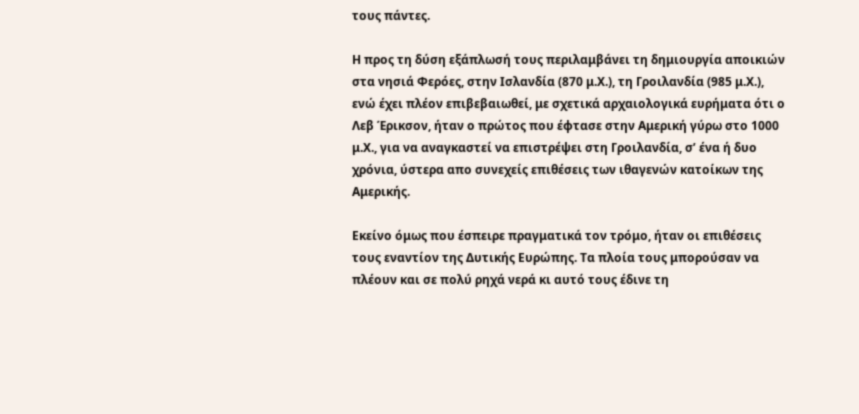τους πάντες.

Η προς τη δύση εξάπλωσή τους περιλαμβάνει τη δημιουργία αποικιών στα νησιά Φερόες, στην Ισλανδία (870 μ.Χ.), τη Γροιλανδία (985 μ.Χ.), ενώ έχει πλέον επιβεβαιωθεί, με σχετικά αρχαιολογικά ευρήματα ότι ο Λεβ Έρικσον, ήταν ο πρώτος που έφτασε στην Αμερική γύρω στο 1000 μ.Χ., για να αναγκαστεί να επιστρέψει στη Γροιλανδία, σ’ ένα ή δυο χρόνια, ύστερα απο συνεχείς επιθέσεις των ιθαγενών κατοίκων της Αμερικής.

Εκείνο όμως που έσπειρε πραγματικά τον τρόμο, ήταν οι επιθέσεις τους εναντίον της Δυτικής Ευρώπης. Τα πλοία τους μπορούσαν να πλέουν και σε πολύ ρηχά νερά κι αυτό τους έδινε τη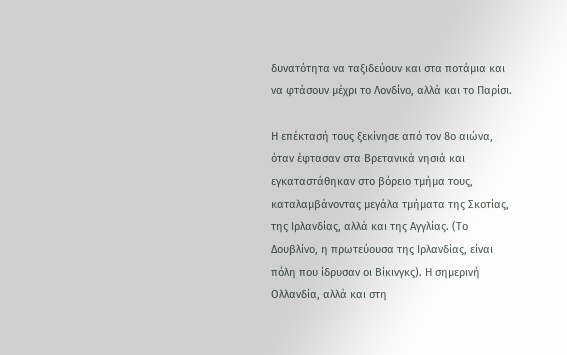δυνατότητα να ταξιδεύουν και στα ποτάμια και να φτάσουν μέχρι το Λονδίνο, αλλά και το Παρίσι.

Η επέκτασή τους ξεκίνησε από τον 8ο αιώνα, όταν έφτασαν στα Βρετανικά νησιά και εγκαταστάθηκαν στο βόρειο τμήμα τους, καταλαμβάνοντας μεγάλα τμήματα της Σκοτίας, της Ιρλανδίας, αλλά και της Αγγλίας. (Το Δουβλίνο, η πρωτεύουσα της Ιρλανδίας, είναι πόλη που ίδρυσαν οι Βίκινγκς). Η σημερινή Ολλανδία, αλλά και στη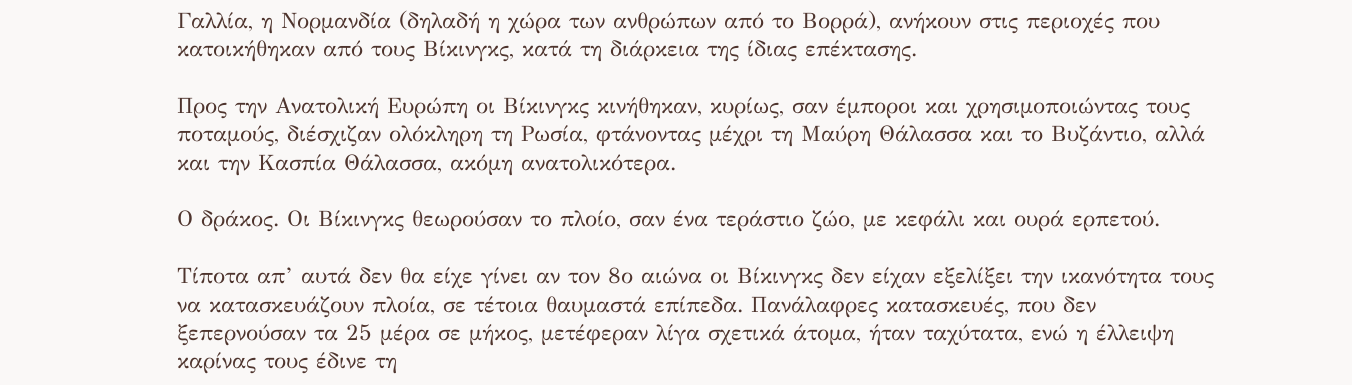Γαλλία, η Νορμανδία (δηλαδή η χώρα των ανθρώπων από το Βορρά), ανήκουν στις περιοχές που κατοικήθηκαν από τους Βίκινγκς, κατά τη διάρκεια της ίδιας επέκτασης.

Προς την Ανατολική Ευρώπη οι Βίκινγκς κινήθηκαν, κυρίως, σαν έμποροι και χρησιμοποιώντας τους ποταμούς, διέσχιζαν ολόκληρη τη Ρωσία, φτάνοντας μέχρι τη Μαύρη Θάλασσα και το Βυζάντιο, αλλά και την Κασπία Θάλασσα, ακόμη ανατολικότερα.

Ο δράκος. Οι Βίκινγκς θεωρούσαν το πλοίο, σαν ένα τεράστιο ζώο, με κεφάλι και ουρά ερπετού.

Τίποτα απ’ αυτά δεν θα είχε γίνει αν τον 8ο αιώνα οι Βίκινγκς δεν είχαν εξελίξει την ικανότητα τους να κατασκευάζουν πλοία, σε τέτοια θαυμαστά επίπεδα. Πανάλαφρες κατασκευές, που δεν ξεπερνούσαν τα 25 μέρα σε μήκος, μετέφεραν λίγα σχετικά άτομα, ήταν ταχύτατα, ενώ η έλλειψη καρίνας τους έδινε τη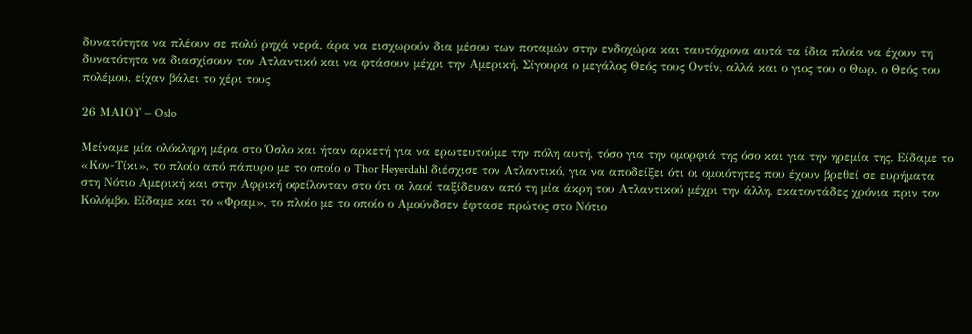δυνατότητα να πλέουν σε πολύ ρηχά νερά, άρα να εισχωρούν δια μέσου των ποταμών στην ενδοχώρα και ταυτόχρονα αυτά τα ίδια πλοία να έχουν τη δυνατότητα να διασχίσουν τον Ατλαντικό και να φτάσουν μέχρι την Αμερική. Σίγουρα ο μεγάλος Θεός τους Οντίν, αλλά και ο γιος του ο Θωρ, ο Θεός του πολέμου, είχαν βάλει το χέρι τους

26 ΜΑΙΟΥ – Oslo

Μείναμε μία ολόκληρη μέρα στο Όσλο και ήταν αρκετή για να ερωτευτούμε την πόλη αυτή, τόσο για την ομορφιά της όσο και για την ηρεμία της. Είδαμε το «Κον-Τίκι», το πλοίο από πάπυρο με το οποίο ο Thor Heyerdahl διέσχισε τον Ατλαντικό, για να αποδείξει ότι οι ομοιότητες που έχουν βρεθεί σε ευρήματα στη Νότιο Αμερική και στην Αφρική οφείλονταν στο ότι οι λαοί ταξίδευαν από τη μία άκρη του Ατλαντικού μέχρι την άλλη, εκατοντάδες χρόνια πριν τον Κολόμβο. Είδαμε και το «Φραμ», το πλοίο με το οποίο ο Αμούνδσεν έφτασε πρώτος στο Νότιο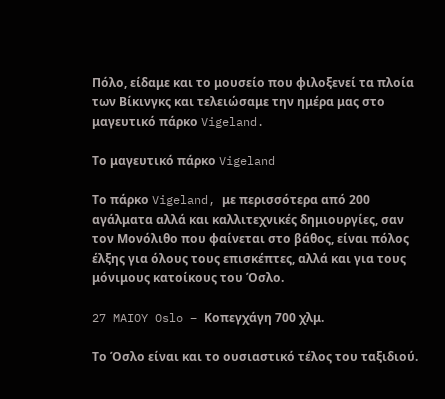Πόλο, είδαμε και το μουσείο που φιλοξενεί τα πλοία των Βίκινγκς και τελειώσαμε την ημέρα μας στο μαγευτικό πάρκο Vigeland.

Το μαγευτικό πάρκο Vigeland

Το πάρκο Vigeland, με περισσότερα από 200 αγάλματα αλλά και καλλιτεχνικές δημιουργίες, σαν τον Μονόλιθο που φαίνεται στο βάθος, είναι πόλος έλξης για όλους τους επισκέπτες, αλλά και για τους μόνιμους κατοίκους του Όσλο.

27 MAIOY Oslo – Κοπεγχάγη 700 χλμ.

Το Όσλο είναι και το ουσιαστικό τέλος του ταξιδιού.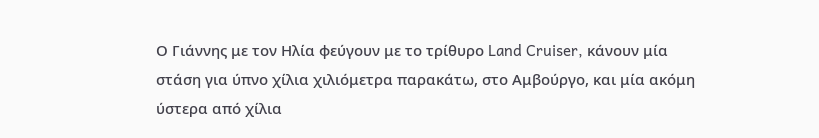Ο Γιάννης με τον Ηλία φεύγουν με το τρίθυρο Land Cruiser, κάνουν μία στάση για ύπνο χίλια χιλιόμετρα παρακάτω, στο Αμβούργο, και μία ακόμη ύστερα από χίλια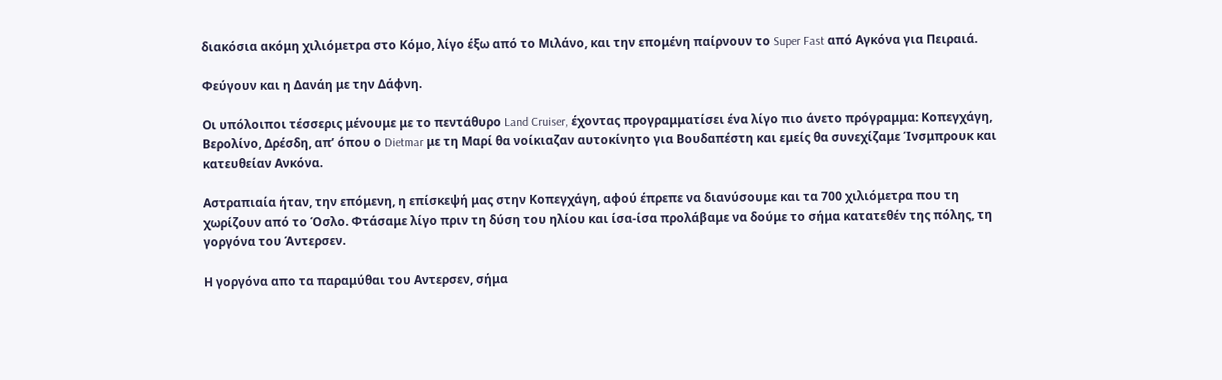διακόσια ακόμη χιλιόμετρα στο Κόμο, λίγο έξω από το Μιλάνο, και την επομένη παίρνουν το Super Fast από Αγκόνα για Πειραιά.

Φεύγουν και η Δανάη με την Δάφνη.

Οι υπόλοιποι τέσσερις μένουμε με το πεντάθυρο Land Cruiser, έχοντας προγραμματίσει ένα λίγο πιο άνετο πρόγραμμα: Κοπεγχάγη, Βερολίνο, Δρέσδη, απ’ όπου ο Dietmar με τη Μαρί θα νοίκιαζαν αυτοκίνητο για Βουδαπέστη και εμείς θα συνεχίζαμε Ίνσμπρουκ και κατευθείαν Ανκόνα.

Αστραπιαία ήταν, την επόμενη, η επίσκεψή μας στην Κοπεγχάγη, αφού έπρεπε να διανύσουμε και τα 700 χιλιόμετρα που τη χωρίζουν από το Όσλο. Φτάσαμε λίγο πριν τη δύση του ηλίου και ίσα-ίσα προλάβαμε να δούμε το σήμα κατατεθέν της πόλης, τη γοργόνα του Άντερσεν.

Η γοργόνα απο τα παραμύθαι του Αντερσεν, σήμα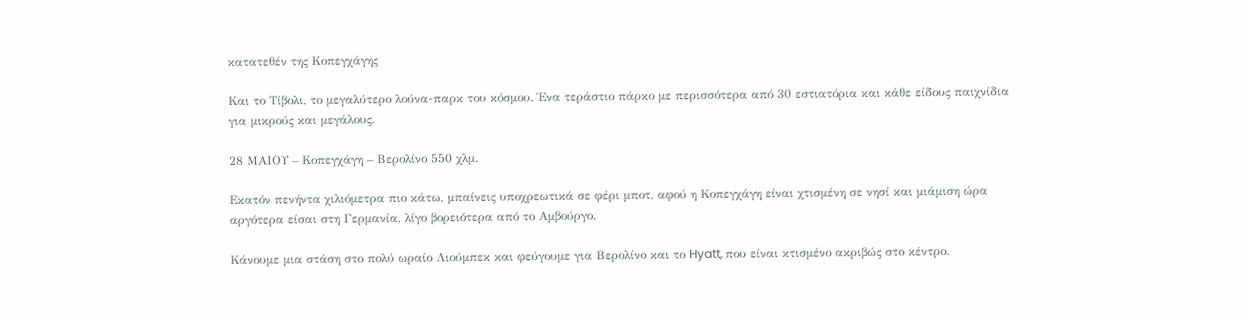κατατεθέν της Κοπεγχάγης

Και το Τίβολι, το μεγαλύτερο λούνα-παρκ του κόσμου. Ένα τεράστιο πάρκο με περισσότερα από 30 εστιατόρια και κάθε είδους παιχνίδια για μικρούς και μεγάλους.

28 ΜΑΙΟΥ – Κοπεγχάγη – Βερολίνο 550 χλμ.

Εκατόν πενήντα χιλιόμετρα πιο κάτω, μπαίνεις υποχρεωτικά σε φέρι μποτ, αφού η Κοπεγχάγη είναι χτισμένη σε νησί και μιάμιση ώρα αργότερα είσαι στη Γερμανία, λίγο βορειότερα από το Αμβούργο.

Κάνουμε μια στάση στο πολύ ωραίο Λιούμπεκ και φεύγουμε για Βερολίνο και το Hyatt, που είναι κτισμένο ακριβώς στο κέντρο.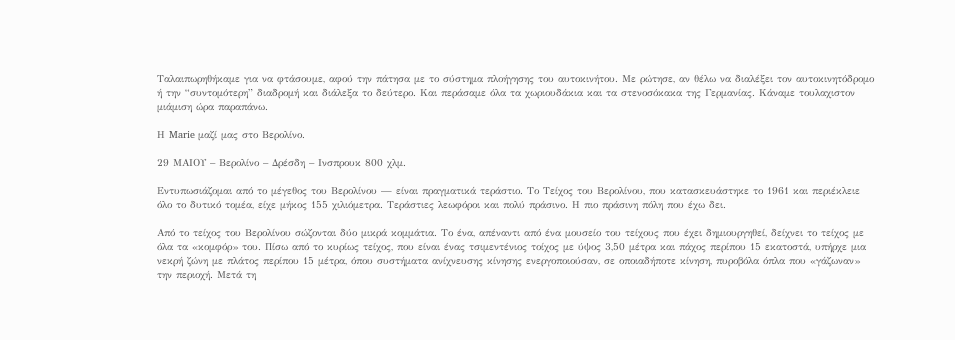Ταλαιπωρηθήκαμε για να φτάσουμε, αφού την πάτησα με το σύστημα πλοήγησης του αυτοκινήτου. Με ρώτησε, αν θέλω να διαλέξει τον αυτοκινητόδρομο ή την “συντομότερη” διαδρομή και διάλεξα το δεύτερο. Και περάσαμε όλα τα χωριουδάκια και τα στενοσόκακα της Γερμανίας. Κάναμε τουλαχιστον μιάμιση ώρα παραπάνω.

Η Marie μαζί μας στο Βερολίνο.

29 ΜΑΙΟΥ – Βερολίνο – Δρέσδη – Ινσπρουκ 800 χλμ.

Εντυπωσιάζομαι από το μέγεθος του Βερολίνου — είναι πραγματικά τεράστιο. Το Τείχος του Βερολίνου, που κατασκευάστηκε το 1961 και περιέκλειε όλο το δυτικό τομέα, είχε μήκος 155 χιλιόμετρα. Τεράστιες λεωφόροι και πολύ πράσινο. Η πιο πράσινη πόλη που έχω δει.

Από το τείχος του Βερολίνου σώζονται δύο μικρά κομμάτια. Το ένα, απέναντι από ένα μουσείο του τείχους που έχει δημιουργηθεί, δείχνει το τείχος με όλα τα «κομφόρ» του. Πίσω από το κυρίως τείχος, που είναι ένας τσιμεντένιος τοίχος με ύψος 3,50 μέτρα και πάχος περίπου 15 εκατοστά, υπήρχε μια νεκρή ζώνη με πλάτος περίπου 15 μέτρα, όπου συστήματα ανίχνευσης κίνησης ενεργοποιούσαν, σε οποιαδήποτε κίνηση, πυροβόλα όπλα που «γάζωναν» την περιοχή. Μετά τη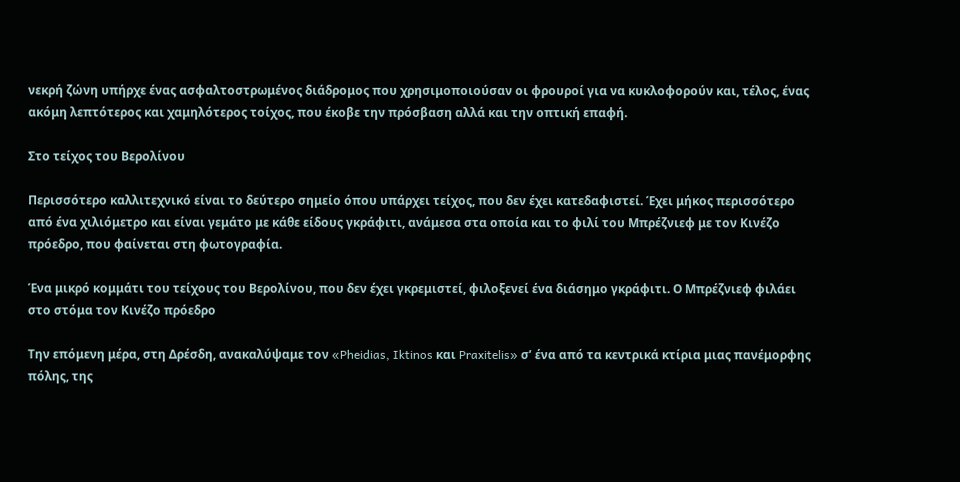νεκρή ζώνη υπήρχε ένας ασφαλτοστρωμένος διάδρομος που χρησιμοποιούσαν οι φρουροί για να κυκλοφορούν και, τέλος, ένας ακόμη λεπτότερος και χαμηλότερος τοίχος, που έκοβε την πρόσβαση αλλά και την οπτική επαφή.

Στο τείχος του Βερολίνου

Περισσότερο καλλιτεχνικό είναι το δεύτερο σημείο όπου υπάρχει τείχος, που δεν έχει κατεδαφιστεί. Έχει μήκος περισσότερο από ένα χιλιόμετρο και είναι γεμάτο με κάθε είδους γκράφιτι, ανάμεσα στα οποία και το φιλί του Μπρέζνιεφ με τον Κινέζο πρόεδρο, που φαίνεται στη φωτογραφία.

Ένα μικρό κομμάτι του τείχους του Βερολίνου, που δεν έχει γκρεμιστεί, φιλοξενεί ένα διάσημο γκράφιτι. Ο Μπρέζνιεφ φιλάει στο στόμα τον Κινέζο πρόεδρο

Την επόμενη μέρα, στη Δρέσδη, ανακαλύψαμε τον «Pheidias, Iktinos και Praxitelis» σ’ ένα από τα κεντρικά κτίρια μιας πανέμορφης πόλης, της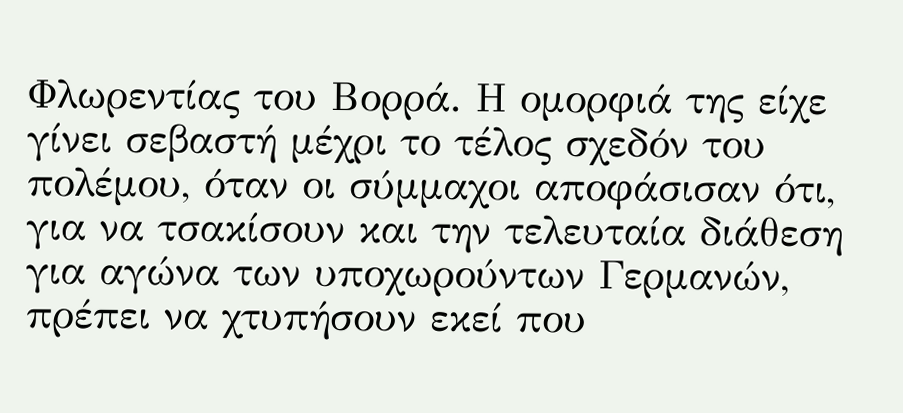Φλωρεντίας του Βορρά. Η ομορφιά της είχε γίνει σεβαστή μέχρι το τέλος σχεδόν του πολέμου, όταν οι σύμμαχοι αποφάσισαν ότι, για να τσακίσουν και την τελευταία διάθεση για αγώνα των υποχωρούντων Γερμανών, πρέπει να χτυπήσουν εκεί που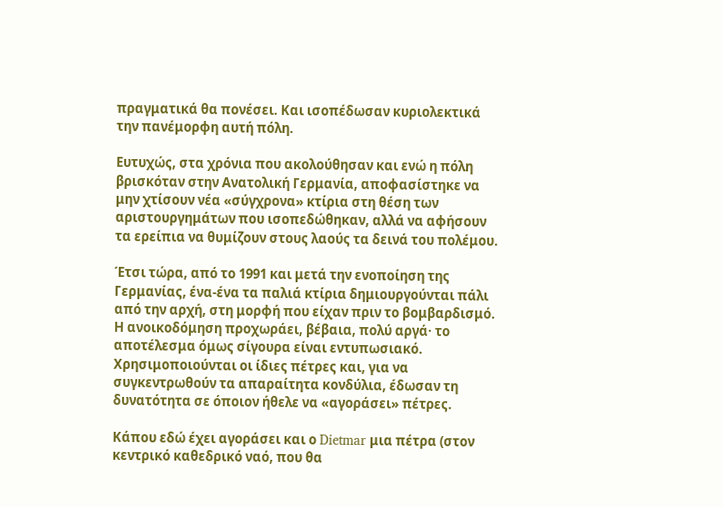πραγματικά θα πονέσει. Και ισοπέδωσαν κυριολεκτικά την πανέμορφη αυτή πόλη.

Ευτυχώς, στα χρόνια που ακολούθησαν και ενώ η πόλη βρισκόταν στην Ανατολική Γερμανία, αποφασίστηκε να μην χτίσουν νέα «σύγχρονα» κτίρια στη θέση των αριστουργημάτων που ισοπεδώθηκαν, αλλά να αφήσουν τα ερείπια να θυμίζουν στους λαούς τα δεινά του πολέμου.

Έτσι τώρα, από το 1991 και μετά την ενοποίηση της Γερμανίας, ένα-ένα τα παλιά κτίρια δημιουργούνται πάλι από την αρχή, στη μορφή που είχαν πριν το βομβαρδισμό. Η ανοικοδόμηση προχωράει, βέβαια, πολύ αργά· το αποτέλεσμα όμως σίγουρα είναι εντυπωσιακό. Χρησιμοποιούνται οι ίδιες πέτρες και, για να συγκεντρωθούν τα απαραίτητα κονδύλια, έδωσαν τη δυνατότητα σε όποιον ήθελε να «αγοράσει» πέτρες.

Κάπου εδώ έχει αγοράσει και ο Dietmar μια πέτρα (στον κεντρικό καθεδρικό ναό, που θα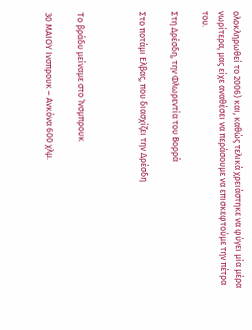ολοκληρωθεί το 2006) και, καθώς τελικά χρειάστηκε να φύγει μία μέρα νωρίτερα, μας είχε αναθέσει να περάσουμε να επισκεφτούμε την πέτρα του.

Στη Δρέσδη, την Φλωρεντία του Βορρά

Στο ποτάμι Ελβας, που διασχίζει την Δρέσδη



Το βράδυ μείναμε στο Ίνσμπρουκ

30 ΜΑΙΟΥ Ινσπρουκ – Ανκόνα 600 χλμ.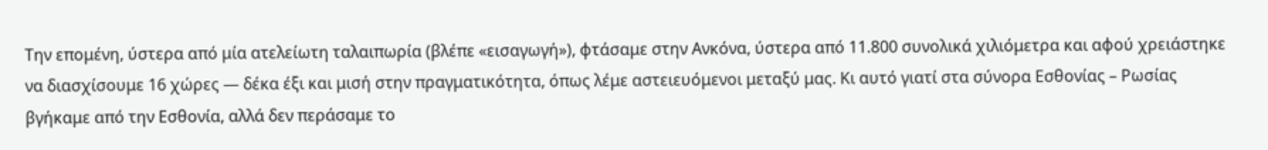Την επομένη, ύστερα από μία ατελείωτη ταλαιπωρία (βλέπε «εισαγωγή»), φτάσαμε στην Ανκόνα, ύστερα από 11.800 συνολικά χιλιόμετρα και αφού χρειάστηκε να διασχίσουμε 16 χώρες — δέκα έξι και μισή στην πραγματικότητα, όπως λέμε αστειευόμενοι μεταξύ μας. Κι αυτό γιατί στα σύνορα Εσθονίας – Ρωσίας βγήκαμε από την Εσθονία, αλλά δεν περάσαμε το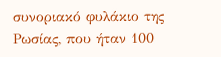συνοριακό φυλάκιο της Ρωσίας, που ήταν 100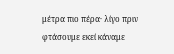μέτρα πιο πέρα· λίγο πριν φτάσουμε εκεί κάναμε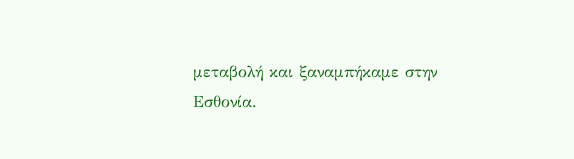μεταβολή και ξαναμπήκαμε στην Εσθονία.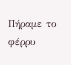Πήραμε το φέρρυ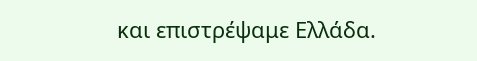και επιστρέψαμε Ελλάδα.